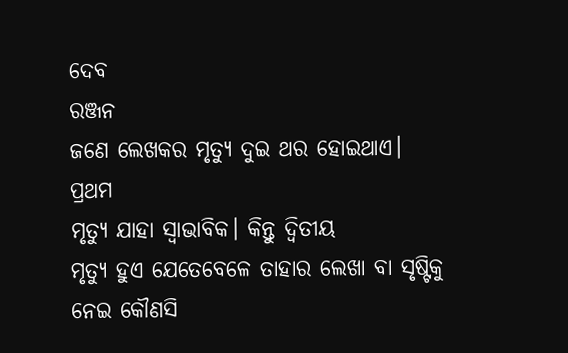ଦେବ
ରଞ୍ଜନ
ଜଣେ ଲେଖକର ମୃତ୍ୟୁ ଦୁଇ ଥର ହୋଇଥାଏ। ପ୍ରଥମ
ମୃତ୍ୟୁ ଯାହା ସ୍ଵାଭାବିକ। କିନ୍ତୁ ଦ୍ଵିତୀୟ
ମୃତ୍ୟୁ ହୁଏ ଯେତେବେଳେ ତାହାର ଲେଖା ବା ସୃଷ୍ଟିକୁ ନେଇ କୌଣସି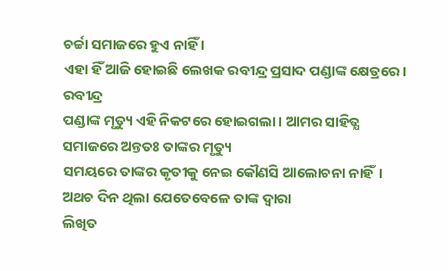ଚର୍ଚ୍ଚା ସମାଜରେ ହୁଏ ନାହିଁ ।
ଏହା ହିଁ ଆଜି ହୋଇଛି ଲେଖକ ରବୀନ୍ଦ୍ର ପ୍ରସାଦ ପଣ୍ଡାଙ୍କ କ୍ଷେତ୍ରରେ।
ରବୀନ୍ଦ୍ର
ପଣ୍ଡାଙ୍କ ମୃତ୍ୟୁ ଏହି ନିକଟରେ ହୋଇଗଲା। ଆମର ସାହିତ୍ଯ ସମାଜରେ ଅନ୍ତତଃ ତାଙ୍କର ମୃତ୍ୟୁ
ସମୟରେ ତାଙ୍କର କୃତୀକୁ ନେଇ କୌଣସି ଆଲୋଚନା ନାହିଁ। ଅଥଚ ଦିନ ଥିଲା ଯେତେବେଳେ ତାଙ୍କ ଦ୍ଵାରା
ଲିଖିତ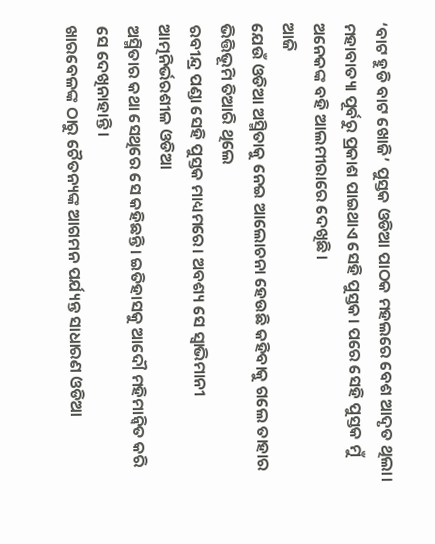‘ବାଟ ହୁଡି ବାଟ ଖୋଜି’ ପୁସ୍ତକ ଓଡିଆ ପାଠକ ମହଲରେ ବେଶ ଆଦୃତ ଥିଲା। ମହାବାତ୍ୟା ପୂର୍ବରୁ ପ୍ରକାଶ ପାଇଥାଏ ସେହି ପୁସ୍ତକ। ପରେ ସେହି ପୁସ୍ତକ ମୁଁ
ଅନେକଙ୍କ ବହି ଆଲମୀରାରେ ଦେଖିଛି।
ଆଜି
ଯେଉଁ ଓଡିଆ ଅସ୍ମିତାକୁ ନେଇ ଆଲୋଚନା ହେଉଛି କହିବାକୁ ଗଲେ ତାହାର ଭିତ୍ତିଭୂମି ତିଆରି ଥିଲେ
ରବୀନ୍ଦ୍ର ପଣ୍ଡା ସେହି ପୁସ୍ତକ ମାଧ୍ୟମରେ। ଅବଶ୍ୟ ସେ ସ୍ବାଭିମାନୀ ଆତ୍ମନିର୍ଭରଶୀଳ ଓଡିଆ
ଅସ୍ମିତାର କଥା ସେଥିରେ ସେ କହିଛନ୍ତି। ଇତିହାସକୁ ଆଦୌ ମହିମାନ୍ଵିତ କରି ସେ ଦେଖିନାହାନ୍ତି।
ଖାରବେଳଙ୍କ ଠାରୁ ଚୈତନ୍ୟଙ୍କ ଆଗମନ ପର୍ଯ୍ୟନ୍ତ ସାଧାରଣ ଓଡିଆ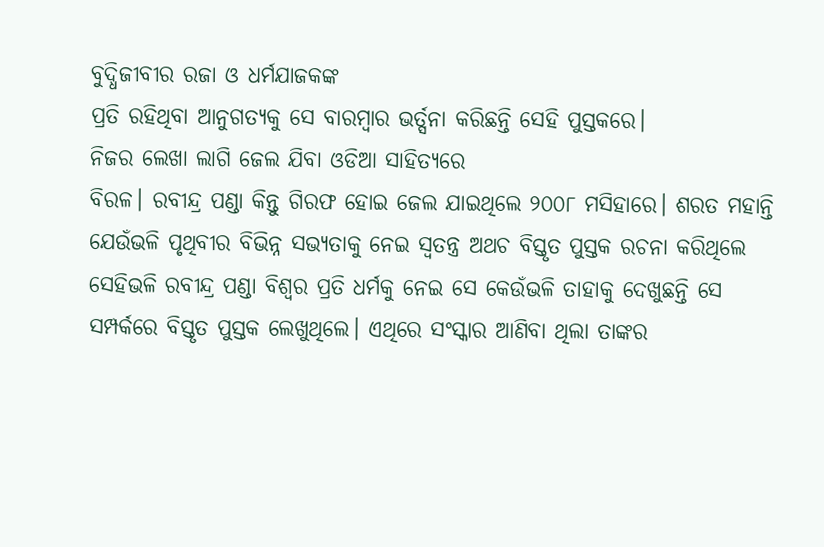ବୁଦ୍ଧିଜୀବୀର ରଜା ଓ ଧର୍ମଯାଜକଙ୍କ
ପ୍ରତି ରହିଥିବା ଆନୁଗତ୍ୟକୁ ସେ ବାରମ୍ବାର ଭର୍ତ୍ସନା କରିଛନ୍ତି ସେହି ପୁସ୍ତକରେ।
ନିଜର ଲେଖା ଲାଗି ଜେଲ ଯିବା ଓଡିଆ ସାହିତ୍ଯରେ
ବିରଳ। ରବୀନ୍ଦ୍ର ପଣ୍ଡା କିନ୍ତୁ ଗିରଫ ହୋଇ ଜେଲ ଯାଇଥିଲେ ୨୦୦୮ ମସିହାରେ। ଶରତ ମହାନ୍ତି
ଯେଉଁଭଳି ପୃଥିବୀର ବିଭିନ୍ନ ସଭ୍ୟତାକୁ ନେଇ ସ୍ଵତନ୍ତ୍ର ଅଥଚ ବିସ୍ତୃତ ପୁସ୍ତକ ରଚନା କରିଥିଲେ
ସେହିଭଳି ରବୀନ୍ଦ୍ର ପଣ୍ଡା ବିଶ୍ଵର ପ୍ରତି ଧର୍ମକୁ ନେଇ ସେ କେଉଁଭଳି ତାହାକୁ ଦେଖୁଛନ୍ତି ସେ
ସମ୍ପର୍କରେ ବିସ୍ତୃତ ପୁସ୍ତକ ଲେଖୁଥିଲେ। ଏଥିରେ ସଂସ୍କାର ଆଣିବା ଥିଲା ତାଙ୍କର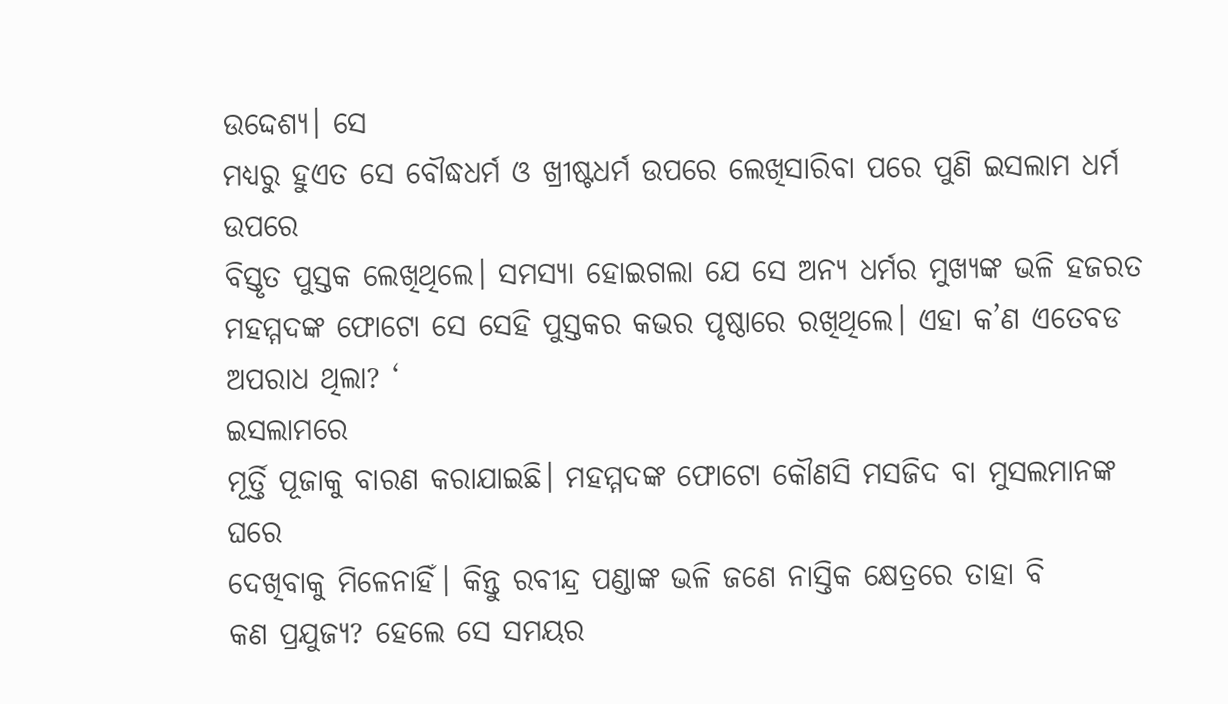ଉଦ୍ଦେଶ୍ୟ। ସେ
ମଧ୍ୟରୁ ହୁଏତ ସେ ବୌଦ୍ଧଧର୍ମ ଓ ଖ୍ରୀଷ୍ଟଧର୍ମ ଉପରେ ଲେଖିସାରିବା ପରେ ପୁଣି ଇସଲାମ ଧର୍ମ ଉପରେ
ବିସ୍ତୃତ ପୁସ୍ତକ ଲେଖିଥିଲେ। ସମସ୍ଯା ହୋଇଗଲା ଯେ ସେ ଅନ୍ୟ ଧର୍ମର ମୁଖ୍ୟଙ୍କ ଭଳି ହଜରତ
ମହମ୍ମଦଙ୍କ ଫୋଟୋ ସେ ସେହି ପୁସ୍ତକର କଭର ପୃଷ୍ଠାରେ ରଖିଥିଲେ। ଏହା କ’ଣ ଏତେବଡ ଅପରାଧ ଥିଲା? ‘
ଇସଲାମରେ
ମୂର୍ତ୍ତି ପୂଜାକୁ ବାରଣ କରାଯାଇଛି। ମହମ୍ମଦଙ୍କ ଫୋଟୋ କୌଣସି ମସଜିଦ ବା ମୁସଲମାନଙ୍କ ଘରେ
ଦେଖିବାକୁ ମିଳେନାହିଁ। କିନ୍ତୁ ରବୀନ୍ଦ୍ର ପଣ୍ଡାଙ୍କ ଭଳି ଜଣେ ନାସ୍ତିକ କ୍ଷେତ୍ରରେ ତାହା ବି
କଣ ପ୍ରଯୁଜ୍ୟ? ହେଲେ ସେ ସମୟର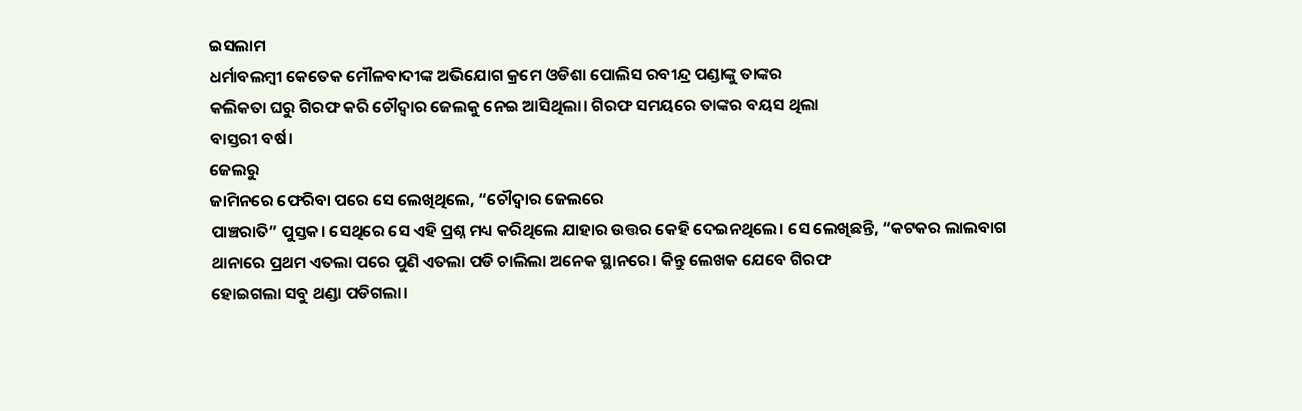ଇସଲାମ
ଧର୍ମାବଲମ୍ବୀ କେତେକ ମୌଳବାଦୀଙ୍କ ଅଭିଯୋଗ କ୍ରମେ ଓଡିଶା ପୋଲିସ ରବୀନ୍ଦ୍ର ପଣ୍ଡାଙ୍କୁ ତାଙ୍କର
କଲିକତା ଘରୁ ଗିରଫ କରି ଚୌଦ୍ବାର ଜେଲକୁ ନେଇ ଆସିଥିଲା। ଗିରଫ ସମୟରେ ତାଙ୍କର ବୟସ ଥିଲା
ବାସ୍ତରୀ ବର୍ଷ।
ଜେଲରୁ
ଜାମିନରେ ଫେରିବା ପରେ ସେ ଲେଖିଥିଲେ, “ଚୌଦ୍ବାର ଜେଲରେ
ପାଞ୍ଚରାତି” ପୁସ୍ତକ। ସେଥିରେ ସେ ଏହି ପ୍ରଶ୍ନ ମଧ୍ୟ କରିଥିଲେ ଯାହାର ଉତ୍ତର କେହି ଦେଇନଥିଲେ। ସେ ଲେଖିଛନ୍ତି, “କଟକର ଲାଲବାଗ
ଥାନାରେ ପ୍ରଥମ ଏତଲା ପରେ ପୁଣି ଏତଲା ପଡି ଚାଲିଲା ଅନେକ ସ୍ଥାନରେ। କିନ୍ତୁ ଲେଖକ ଯେବେ ଗିରଫ
ହୋଇଗଲା ସବୁ ଥଣ୍ଡା ପଡିଗଲା।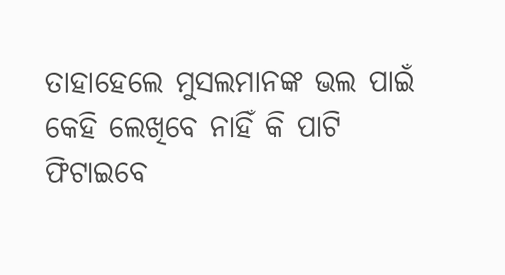ତାହାହେଲେ ମୁସଲମାନଙ୍କ ଭଲ ପାଇଁ କେହି ଲେଖିବେ ନାହିଁ କି ପାଟି
ଫିଟାଇବେ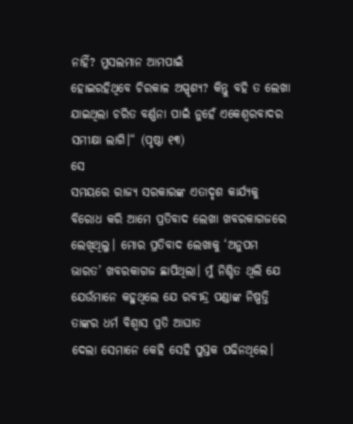ନାହିଁ? ମୁସଲମାନ ଆମପାଇଁ
ହୋଇରହିଥିବେ ଚିରକାଳ ଅସ୍ପୃଶ୍ୟ? କିନ୍ତୁ ବହି ତ ଲେଖା
ଯାଇଥିଲା ଚରିତ ବର୍ଣ୍ଣନା ପାଇଁ ନୁହେଁ ଏକେଶ୍ଵରବାଦର ସମୀକ୍ଷା ଲାଗି।“ (ପୃଷ୍ଠା ୧୩)
ସେ
ସମୟରେ ରାଜ୍ୟ ସରକାରଙ୍କ ଏତାଦୃଶ କାର୍ଯ୍ୟକୁ ବିରୋଧ କରି ଆମେ ପ୍ରତିବାଦ ଲେଖା ଖବରକାଗଜରେ
ଲେଖିଥିଲୁ। ମୋର ପ୍ରତିବାଦ ଲେଖାକୁ ‘ଅନୁପମ ଭାରତ’ ଖବରକାଗଜ ଛାପିଥିଲା। ମୁଁ ନିଶ୍ଚିତ ଥିଲି ଯେ
ଯେଉଁମାନେ କହୁଥିଲେ ଯେ ରବୀନ୍ଦ୍ର ପଣ୍ଡାଙ୍କ ନିଷ୍ପତ୍ତି ତାଙ୍କର ଧର୍ମ ବିଶ୍ଵାସ ପ୍ରତି ଆଘାତ
ଦେଲା ସେମାନେ କେହି ସେହି ପୁସ୍ତକ ପଢିନଥିଲେ।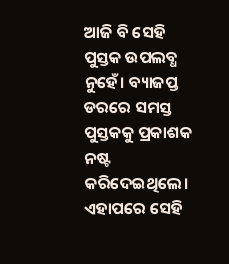ଆଜି ବି ସେହି ପୁସ୍ତକ ଉପଲବ୍ଧ ନୁହେଁ। ବ୍ୟାଜପ୍ତ
ଡରରେ ସମସ୍ତ ପୁସ୍ତକକୁ ପ୍ରକାଶକ ନଷ୍ଟ କରିଦେଇଥିଲେ। ଏହାପରେ ସେହି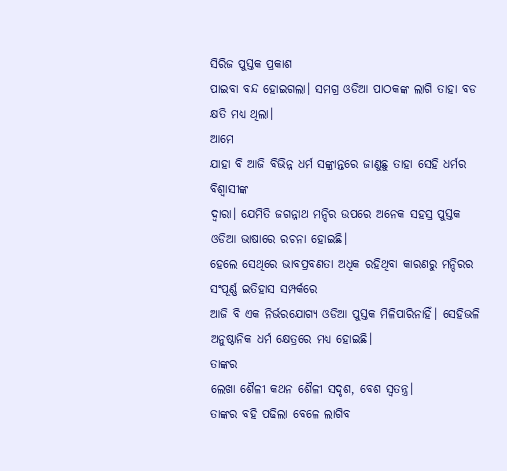ସିରିଜ ପୁସ୍ତକ ପ୍ରକାଶ
ପାଇବା ବନ୍ଦ ହୋଇଗଲା। ସମଗ୍ର ଓଡିଆ ପାଠକଙ୍କ ଲାଗି ତାହା ବଡ କ୍ଷତି ମଧ୍ୟ ଥିଲା।
ଆମେ
ଯାହା ବି ଆଜି ବିଭିନ୍ନ ଧର୍ମ ସଙ୍କ୍ରାନ୍ତରେ ଜାଣୁଛୁ ତାହା ସେହି ଧର୍ମର ବିଶ୍ଵାସୀଙ୍କ
ଦ୍ଵାରା। ଯେମିତି ଜଗନ୍ନାଥ ମନ୍ଦିର ଉପରେ ଅନେକ ସହସ୍ର ପୁସ୍ତକ ଓଡିଆ ଭାଷାରେ ରଚନା ହୋଇଛି।
ହେଲେ ସେଥିରେ ଭାବପ୍ରବଣତା ଅଧିକ ରହିଥିବା କାରଣରୁ ମନ୍ଦିରର ସଂପୂର୍ଣ୍ଣ ଇତିହାସ ସମ୍ପର୍କରେ
ଆଜି ବି ଏକ ନିର୍ଭରଯୋଗ୍ୟ ଓଡିଆ ପୁସ୍ତକ ମିଳିପାରିନାହିଁ। ସେହିଭଳି ଅନୁଷ୍ଠାନିକ ଧର୍ମ କ୍ଷେତ୍ରରେ ମଧ୍ୟ ହୋଇଛି।
ତାଙ୍କର
ଲେଖା ଶୈଳୀ କଥନ ଶୈଳୀ ସଦୃଶ, ବେଶ ସ୍ଵତନ୍ତ୍ର।
ତାଙ୍କର ବହି ପଢିଲା ବେଳେ ଲାଗିବ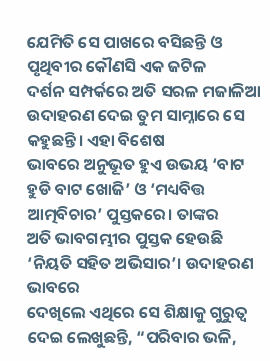ଯେମିତି ସେ ପାଖରେ ବସିଛନ୍ତି ଓ ପୃଥିବୀର କୌଣସି ଏକ ଜଟିଳ
ଦର୍ଶନ ସମ୍ପର୍କରେ ଅତି ସରଳ ମଜାଳିଆ ଉଦାହରଣ ଦେଇ ତୁମ ସାମ୍ନାରେ ସେ କହୁଛନ୍ତି। ଏହା ବିଶେଷ
ଭାବରେ ଅନୁଭୂତ ହୁଏ ଉଭୟ ‘ବାଟ ହୁଡି ବାଟ ଖୋଜି’ ଓ ‘ମଧ୍ୟବିତ୍ତ
ଆତ୍ମବିଚାର’ ପୁସ୍ତକରେ। ତାଙ୍କର
ଅତି ଭାବଗମ୍ଭୀର ପୁସ୍ତକ ହେଉଛି ‘ନିୟତି ସହିତ ଅଭିସାର’। ଉଦାହରଣ ଭାବରେ
ଦେଖିଲେ ଏଥିରେ ସେ ଶିକ୍ଷାକୁ ଗୁରୁତ୍ଵ ଦେଇ ଲେଖୁଛନ୍ତି, “ପରିବାର ଭଳି,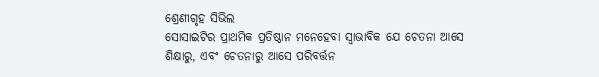ଶ୍ରେଣୀଗୃହ ସିଭିଲ
ସୋସାଇଟିର ପ୍ରାଥମିକ ପ୍ରତିଷ୍ଠାନ ମନେହେବା ସ୍ଵାଭାବିକ ଯେ ଚେତନା ଆସେ ଶିକ୍ଷାରୁ, ଏବଂ ଚେତନାରୁ ଆସେ ପରିବର୍ତ୍ତନ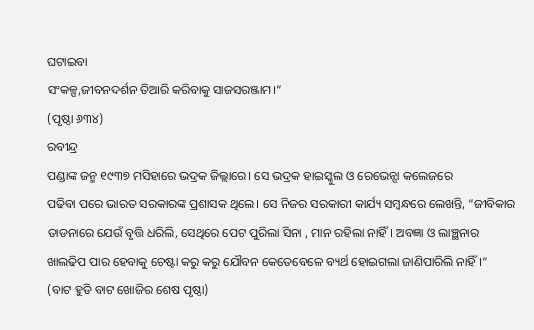ଘଟାଇବା
ସଂକଳ୍ପ,ଜୀବନଦର୍ଶନ ତିଆରି କରିବାକୁ ସାଜସରଞ୍ଜାମ।“
(ପୃଷ୍ଠା ୬୩୪)
ରବୀନ୍ଦ୍ର
ପଣ୍ଡାଙ୍କ ଜନ୍ମ ୧୯୩୭ ମସିହାରେ ଭଦ୍ରକ ଜିଲ୍ଲାରେ। ସେ ଭଦ୍ରକ ହାଇସ୍କୁଲ ଓ ରେଭେନ୍ସା କଲେଜରେ
ପଢିବା ପରେ ଭାରତ ସରକାରଙ୍କ ପ୍ରଶାସକ ଥିଲେ। ସେ ନିଜର ସରକାରୀ କାର୍ଯ୍ୟ ସମ୍ବନ୍ଧରେ ଲେଖନ୍ତି, “ଜୀବିକାର ତାଡନାରେ ଯେଉଁ ବୃତ୍ତି ଧରିଲି, ସେଥିରେ ପେଟ ପୁରିଲା ସିନା , ମାନ ରହିଲା ନାହିଁ। ଅବଜ୍ଞା ଓ ଲାଞ୍ଛନାର
ଖାଲଢିପ ପାର ହେବାକୁ ଚେଷ୍ଟା କରୁ କରୁ ଯୌବନ କେତେବେଳେ ବ୍ୟର୍ଥ ହୋଇଗଲା ଜାଣିପାରିଲି ନାହିଁ।“
(ବାଟ ହୁଡି ବାଟ ଖୋଜିର ଶେଷ ପୃଷ୍ଠା)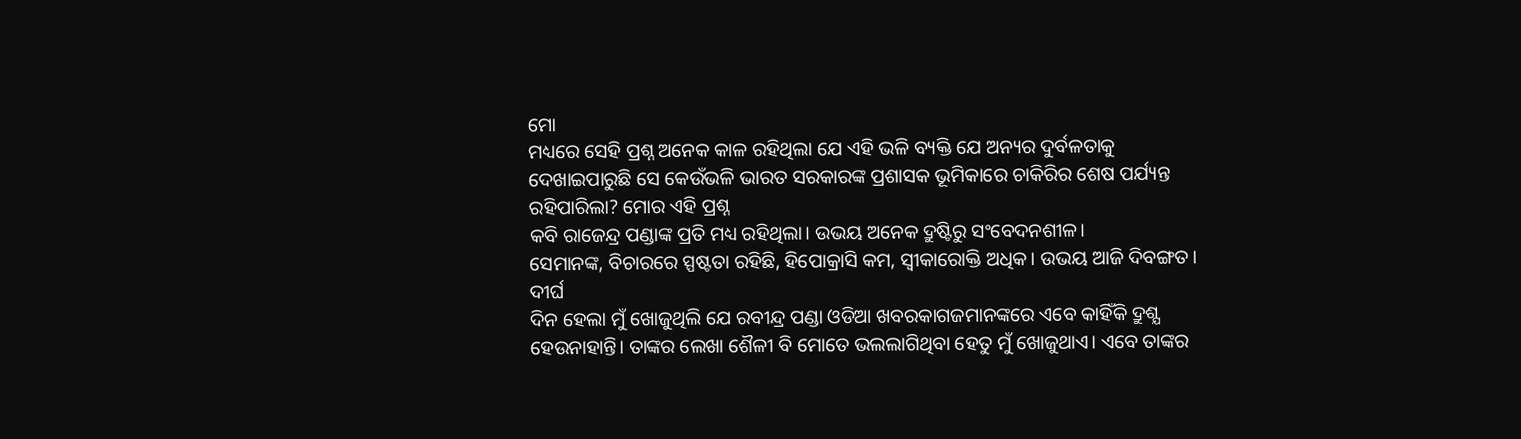ମୋ
ମଧ୍ୟରେ ସେହି ପ୍ରଶ୍ନ ଅନେକ କାଳ ରହିଥିଲା ଯେ ଏହି ଭଳି ବ୍ୟକ୍ତି ଯେ ଅନ୍ୟର ଦୁର୍ବଳତାକୁ
ଦେଖାଇପାରୁଛି ସେ କେଉଁଭଳି ଭାରତ ସରକାରଙ୍କ ପ୍ରଶାସକ ଭୂମିକାରେ ଚାକିରିର ଶେଷ ପର୍ଯ୍ୟନ୍ତ
ରହିପାରିଲା? ମୋର ଏହି ପ୍ରଶ୍ନ
କବି ରାଜେନ୍ଦ୍ର ପଣ୍ଡାଙ୍କ ପ୍ରତି ମଧ୍ୟ ରହିଥିଲା। ଉଭୟ ଅନେକ ଦ୍ରୁଷ୍ଟିରୁ ସଂବେଦନଶୀଳ।
ସେମାନଙ୍କ, ବିଚାରରେ ସ୍ପଷ୍ଟତା ରହିଛି, ହିପୋକ୍ରାସି କମ, ସ୍ଵୀକାରୋକ୍ତି ଅଧିକ। ଉଭୟ ଆଜି ଦିବଙ୍ଗତ।
ଦୀର୍ଘ
ଦିନ ହେଲା ମୁଁ ଖୋଜୁଥିଲି ଯେ ରବୀନ୍ଦ୍ର ପଣ୍ଡା ଓଡିଆ ଖବରକାଗଜମାନଙ୍କରେ ଏବେ କାହିଁକି ଦ୍ରୁଶ୍ଯ
ହେଉନାହାନ୍ତି। ତାଙ୍କର ଲେଖା ଶୈଳୀ ବି ମୋତେ ଭଲଲାଗିଥିବା ହେତୁ ମୁଁ ଖୋଜୁଥାଏ। ଏବେ ତାଙ୍କର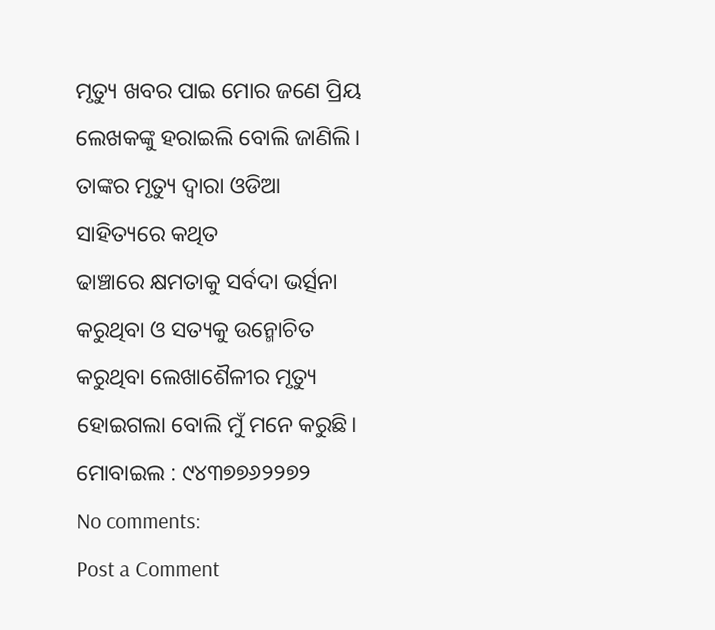ମୃତ୍ୟୁ ଖବର ପାଇ ମୋର ଜଣେ ପ୍ରିୟ ଲେଖକଙ୍କୁ ହରାଇଲି ବୋଲି ଜାଣିଲି।
ତାଙ୍କର ମୃତ୍ୟୁ ଦ୍ଵାରା ଓଡିଆ ସାହିତ୍ୟରେ କଥିତ
ଢାଞ୍ଚାରେ କ୍ଷମତାକୁ ସର୍ବଦା ଭର୍ତ୍ସନା କରୁଥିବା ଓ ସତ୍ୟକୁ ଉନ୍ମୋଚିତ କରୁଥିବା ଲେଖାଶୈଳୀର ମୃତ୍ୟୁ
ହୋଇଗଲା ବୋଲି ମୁଁ ମନେ କରୁଛି।
ମୋବାଇଲ : ୯୪୩୭୭୬୨୨୭୨
No comments:
Post a Comment